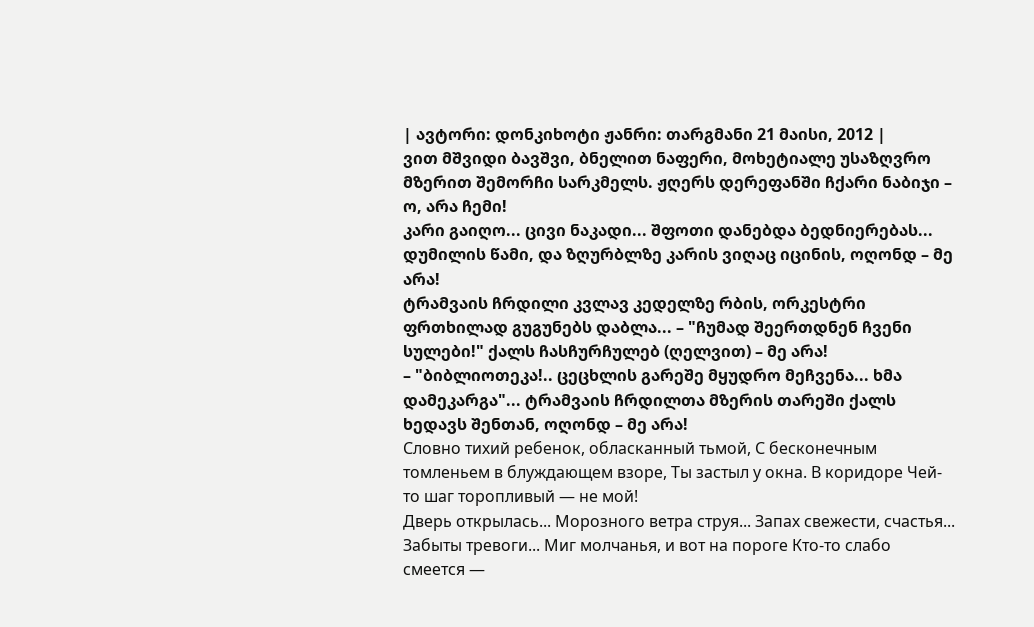| ავტორი: დონკიხოტი ჟანრი: თარგმანი 21 მაისი, 2012 |
ვით მშვიდი ბავშვი, ბნელით ნაფერი, მოხეტიალე უსაზღვრო მზერით შემორჩი სარკმელს. ჟღერს დერეფანში ჩქარი ნაბიჯი – ო, არა ჩემი!
კარი გაიღო... ცივი ნაკადი... შფოთი დანებდა ბედნიერებას... დუმილის წამი, და ზღურბლზე კარის ვიღაც იცინის, ოღონდ – მე არა!
ტრამვაის ჩრდილი კვლავ კედელზე რბის, ორკესტრი ფრთხილად გუგუნებს დაბლა... – "ჩუმად შეერთდნენ ჩვენი სულები!" ქალს ჩასჩურჩულებ (ღელვით) – მე არა!
– "ბიბლიოთეკა!.. ცეცხლის გარეშე მყუდრო მეჩვენა... ხმა დამეკარგა"... ტრამვაის ჩრდილთა მზერის თარეში ქალს ხედავს შენთან, ოღონდ – მე არა!
Словно тихий ребенок, обласканный тьмой, С бесконечным томленьем в блуждающем взоре, Ты застыл у окна. В коридоре Чей-то шаг торопливый — не мой!
Дверь открылась... Морозного ветра струя... Запах свежести, счастья... Забыты тревоги... Миг молчанья, и вот на пороге Кто-то слабо смеется —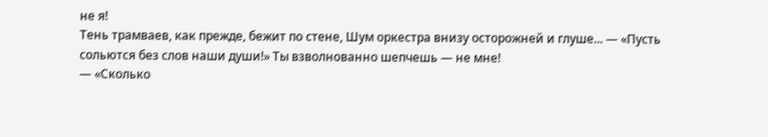не я!
Тень трамваев, как прежде, бежит по стене, Шум оркестра внизу осторожней и глуше... — «Пусть сольются без слов наши души!» Ты взволнованно шепчешь — не мне!
— «Сколько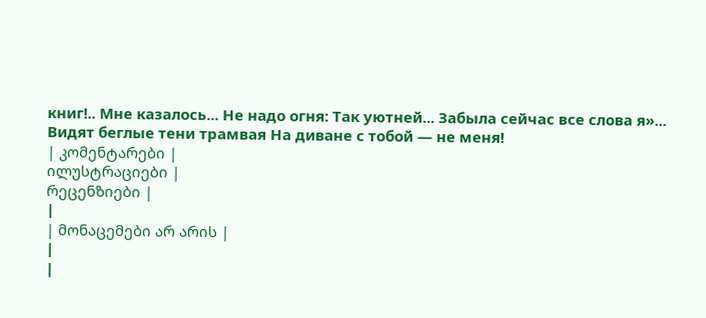книг!.. Мне казалось... Не надо огня: Так уютней... Забыла сейчас все слова я»... Видят беглые тени трамвая На диване с тобой — не меня!
| კომენტარები |
ილუსტრაციები |
რეცენზიები |
|
| მონაცემები არ არის |
|
|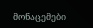მონაცემები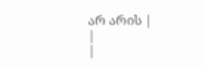არ არის |
|
|